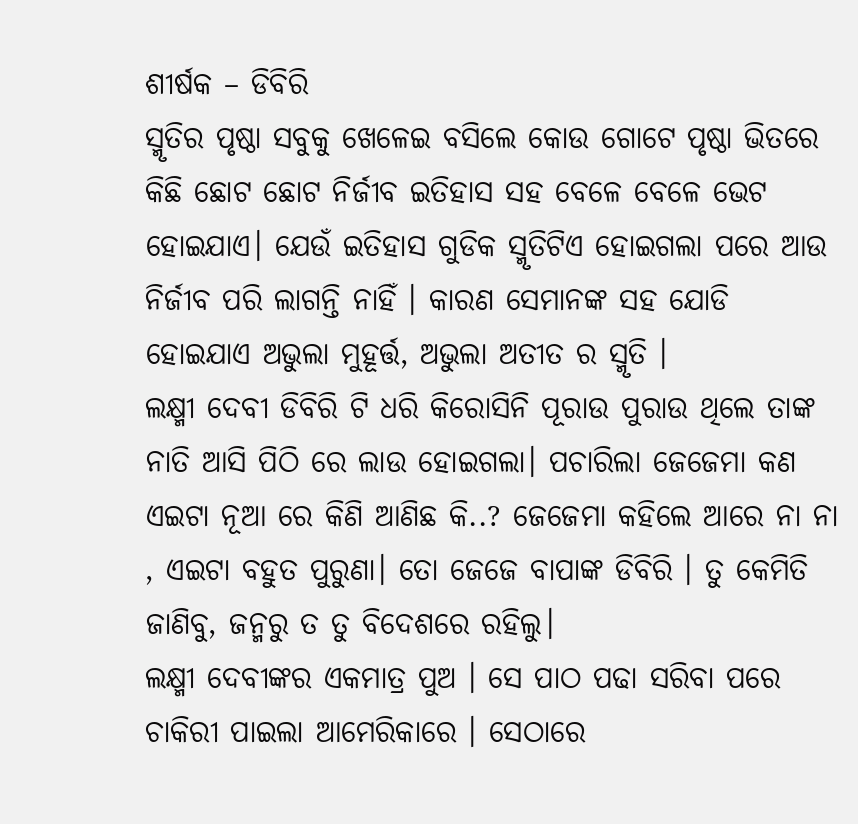ଶୀର୍ଷକ – ଡିବିରି
ସ୍ମୃତିର ପୃଷ୍ଠା ସବୁକୁ ଖେଳେଇ ବସିଲେ କୋଉ ଗୋଟେ ପୃଷ୍ଠା ଭିତରେ କିଛି ଛୋଟ ଛୋଟ ନିର୍ଜୀବ ଇତିହାସ ସହ ବେଳେ ବେଳେ ଭେଟ ହୋଇଯାଏ। ଯେଉଁ ଇତିହାସ ଗୁଡିକ ସ୍ମୃତିଟିଏ ହୋଇଗଲା ପରେ ଆଉ ନିର୍ଜୀବ ପରି ଲାଗନ୍ତି ନାହିଁ । କାରଣ ସେମାନଙ୍କ ସହ ଯୋଡି ହୋଇଯାଏ ଅଭୁଲା ମୁହୂର୍ତ୍ତ, ଅଭୁଲା ଅତୀତ ର ସ୍ମୃତି ।
ଲକ୍ଷ୍ମୀ ଦେବୀ ଡିବିରି ଟି ଧରି କିରୋସିନି ପୂରାଉ ପୁରାଉ ଥିଲେ ତାଙ୍କ ନାତି ଆସି ପିଠି ରେ ଲାଉ ହୋଇଗଲା। ପଚାରିଲା ଜେଜେମା କଣ ଏଇଟା ନୂଆ ରେ କିଣି ଆଣିଛ କି..? ଜେଜେମା କହିଲେ ଆରେ ନା ନା , ଏଇଟା ବହୁତ ପୁରୁଣା। ତୋ ଜେଜେ ବାପାଙ୍କ ଡିବିରି । ତୁ କେମିତି ଜାଣିବୁ, ଜନ୍ମରୁ ତ ତୁ ବିଦେଶରେ ରହିଲୁ।
ଲକ୍ଷ୍ମୀ ଦେବୀଙ୍କର ଏକମାତ୍ର ପୁଅ । ସେ ପାଠ ପଢା ସରିବା ପରେ ଚାକିରୀ ପାଇଲା ଆମେରିକାରେ । ସେଠାରେ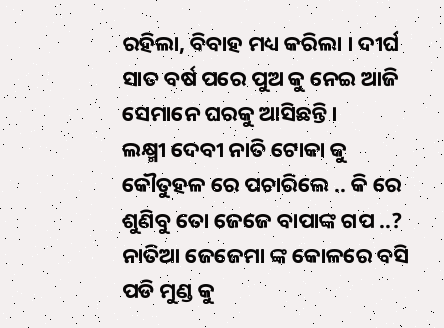ରହିଲା, ବିବାହ ମଧ୍ୟ କରିଲା । ଦୀର୍ଘ ସାତ ବର୍ଷ ପରେ ପୁଅ କୁ ନେଇ ଆଜି ସେମାନେ ଘରକୁ ଆସିଛନ୍ତି।
ଲକ୍ଷ୍ମୀ ଦେବୀ ନାତି ଟୋକା କୁ କୌତୁହଳ ରେ ପଚାରିଲେ .. କି ରେ ଶୁଣିବୁ ତୋ ଜେଜେ ବାପାଙ୍କ ଗପ ..? ନାତିଆ ଜେଜେମା ଙ୍କ କୋଳରେ ବସି ପଡି ମୁଣ୍ଡ କୁ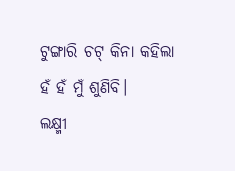ଟୁଙ୍ଗାରି ଚଟ୍ କିନା କହିଲା ହଁ ହଁ ମୁଁ ଶୁଣିବି।
ଲକ୍ଷ୍ମୀ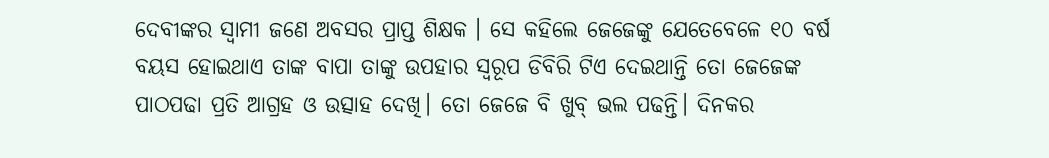ଦେବୀଙ୍କର ସ୍ୱାମୀ ଜଣେ ଅବସର ପ୍ରାପ୍ତ ଶିକ୍ଷକ । ସେ କହିଲେ ଜେଜେଙ୍କୁ ଯେତେବେଳେ ୧୦ ବର୍ଷ ବୟସ ହୋଇଥାଏ ତାଙ୍କ ବାପା ତାଙ୍କୁ ଉପହାର ସ୍ୱରୂପ ଡିବିରି ଟିଏ ଦେଇଥାନ୍ତି ତୋ ଜେଜେଙ୍କ ପାଠପଢା ପ୍ରତି ଆଗ୍ରହ ଓ ଉତ୍ସାହ ଦେଖି। ତୋ ଜେଜେ ବି ଖୁବ୍ ଭଲ ପଢନ୍ତି। ଦିନକର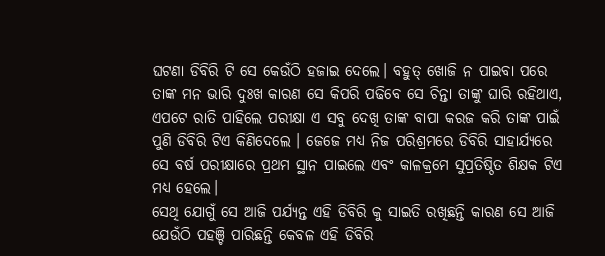ଘଟଣା ଡିବିରି ଟି ସେ କେଉଁଠି ହଜାଇ ଦେଲେ। ବହୁତ୍ ଖୋଜି ନ ପାଇବା ପରେ ତାଙ୍କ ମନ ଭାରି ଦୁଃଖ କାରଣ ସେ କିପରି ପଢିବେ ସେ ଚିନ୍ତା ତାଙ୍କୁ ଘାରି ରହିଥାଏ, ଏପଟେ ରାତି ପାହିଲେ ପରୀକ୍ଷା ଏ ସବୁ ଦେଖି ତାଙ୍କ ବାପା କରଜ କରି ତାଙ୍କ ପାଇଁ ପୁଣି ଡିବିରି ଟିଏ କିଣିଦେଲେ । ଜେଜେ ମଧ୍ୟ ନିଜ ପରିଶ୍ରମରେ ଡିବିରି ସାହାର୍ଯ୍ୟରେ ସେ ବର୍ଷ ପରୀକ୍ଷାରେ ପ୍ରଥମ ସ୍ଥାନ ପାଇଲେ ଏବଂ କାଳକ୍ରମେ ସୁପ୍ରତିଷ୍ଠିତ ଶିକ୍ଷକ ଟିଏ ମଧ୍ୟ ହେଲେ।
ସେଥି ଯୋଗୁଁ ସେ ଆଜି ପର୍ଯ୍ୟନ୍ତ ଏହି ଡିବିରି କୁ ସାଇତି ରଖିଛନ୍ତି କାରଣ ସେ ଆଜି ଯେଉଁଠି ପହଞ୍ଚି ପାରିଛନ୍ତି କେବଳ ଏହି ଡିବିରି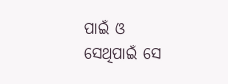ପାଇଁ ଓ ସେଥିପାଇଁ ସେ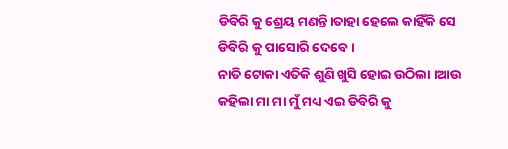ଡିବିରି କୁ ଶ୍ରେୟ ମଣନ୍ତି।ତାହା ହେଲେ କାହିଁକି ସେ ଡିବିରି କୁ ପାସୋରି ଦେବେ।
ନାତି ଟୋକା ଏତିକି ଶୁଣି ଖୁସି ହୋଇ ଉଠିଲା ।ଆଉ କହିଲା ମା ମା ମୁଁ ମଧ୍ୟ ଏଇ ଡିବିରି କୁ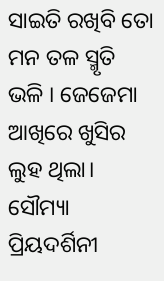ସାଇତି ରଖିବି ତୋ ମନ ତଳ ସ୍ମୃତି ଭଳି । ଜେଜେମା ଆଖିରେ ଖୁସିର ଲୁହ ଥିଲା।
ସୌମ୍ୟା ପ୍ରିୟଦର୍ଶିନୀ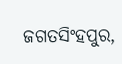ଜଗତସିଂହପୁର,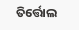ତିର୍ତ୍ତୋଲ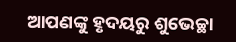ଆପଣଙ୍କୁ ହୃଦୟରୁ ଶୁଭେଚ୍ଛା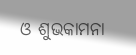ଓ ଶୁଭକାମନା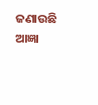ଜଣାଉଛି ଆଜ୍ଞା